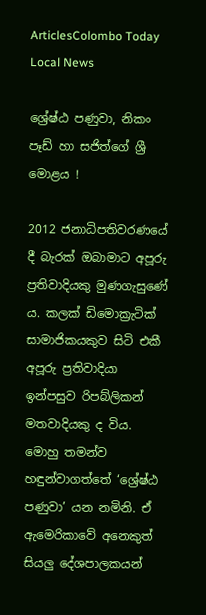ArticlesColombo Today Local News

ශ්‍රේෂ්ඨ පණුවා, නිකං පෑඩ් හා සජිත්ගේ ශ්‍රී මොළය !

2012 ජනාධිපතිවරණයේ දී බැරක් ඔබාමාට අපූරු ප්‍රතිවාදියකු මුණගැසුණේ ය. කලක් ඩිමොක්‍රැටික් සාමාජිකයකුව සිටි එකී අපූරු ප්‍රතිවාදියා ඉන්පසුව රිපබ්ලිකන් මතවාදියකු ද විය. මොහු තමන්ව හඳුන්වාගත්තේ ‘ශ්‍රේෂ්ඨ පණුවා’ යන නමිනි. ඒ ඇමෙරිකාවේ අනෙකුත් සියලු දේශපාලකයන්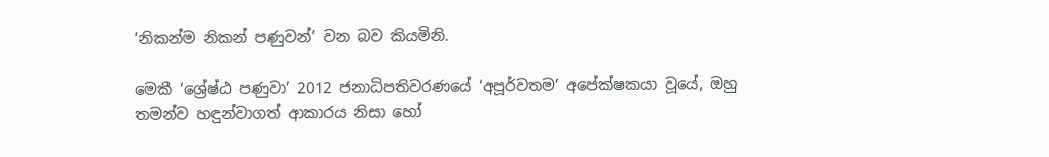‘නිකන්ම නිකන් පණුවන්’ වන බව කියමිනි.

මෙකී ‘ශ්‍රේෂ්ඨ පණුවා’ 2012 ජනාධිපතිවරණයේ ‘අපූර්වතම’ අපේක්ෂකයා වූයේ, ඔහු තමන්ව හඳුන්වාගත් ආකාරය නිසා හෝ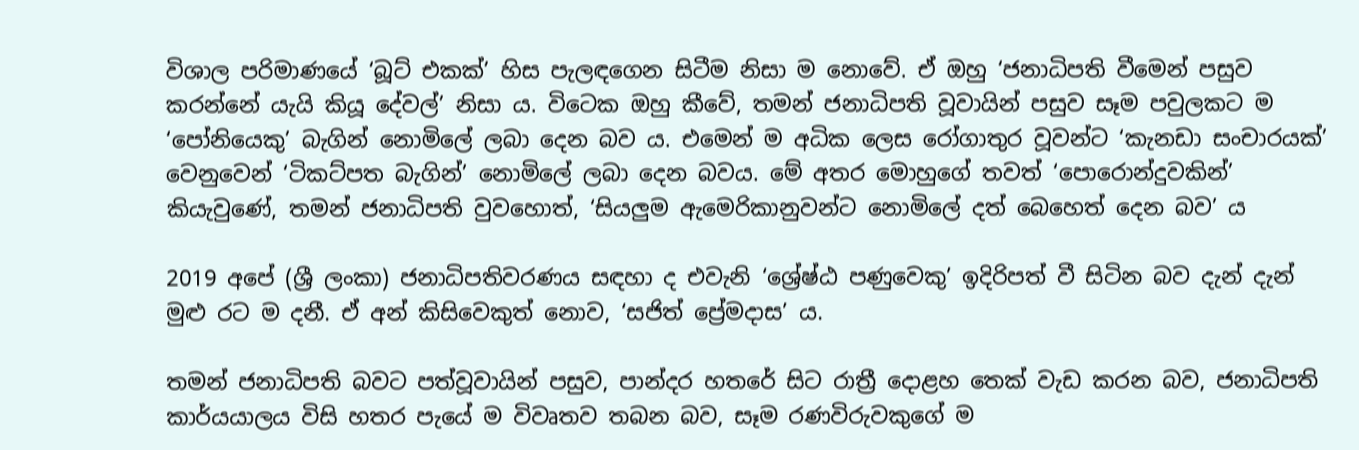විශාල පරිමාණයේ ‘බූට් එකක්’ හිස පැලඳගෙන සිටීම නිසා ම නොවේ. ඒ ඔහු ‘ජනාධිපති වීමෙන් පසුව කරන්නේ යැයි කියූ දේවල්’ නිසා ය. විටෙක ඔහු කීවේ, තමන් ජනාධිපති වූවායින් පසුව සෑම පවුලකට ම ‘පෝනියෙකු’ බැගින් නොමිලේ ලබා දෙන බව ය. එමෙන් ම අධික ලෙස රෝගාතුර වූවන්ට ‘කැනඩා සංචාරයක්’ වෙනුවෙන් ‘ටිකට්පත බැගින්’ නොමිලේ ලබා දෙන බවය. මේ අතර මොහුගේ තවත් ‘පොරොන්දුවකින්’ කියැවුණේ, තමන් ජනාධිපති වුවහොත්, ‘සියලුම ඇමෙරිකානුවන්ට නොමිලේ දත් බෙහෙත් දෙන බව’ ය

2019 අපේ (ශ්‍රී ලංකා) ජනාධිපතිවරණය සඳහා ද එවැනි ‘ශ්‍රේෂ්ඨ පණුවෙකු’ ඉදිරිපත් වී සිටින බව දැන් දැන් මුළු රට ම දනී. ඒ අන් කිසිවෙකුත් නොව, ‘සජිත් ප්‍රේමදාස’ ය.

තමන් ජනාධිපති බවට පත්වූවායින් පසුව, පාන්දර හතරේ සිට රාත්‍රී දොළහ තෙක් වැඩ කරන බව, ජනාධිපති කාර්යයාලය විසි හතර පැයේ ම විවෘතව තබන බව, සෑම රණවිරුවකුගේ ම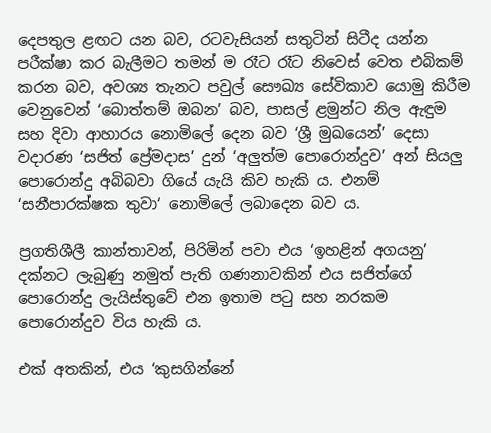දෙපතුල ළඟට යන බව, රටවැසියන් සතුටින් සිටීද යන්න පරීක්ෂා කර බැලීමට තමන් ම රෑට රෑට නිවෙස් වෙත එබිකම් කරන බව, අවශ්‍ය තැනට පවුල් සෞඛ්‍ය සේවිකාව යොමු කිරීම වෙනුවෙන් ‘බොත්තම් ඔබන’ බව, පාසල් ළමුන්ට නිල ඇඳුම සහ දිවා ආහාරය නොමිලේ දෙන බව ‘ශ්‍රී මුඛයෙන්’ දෙසා වදාරණ ‘සජිත් ප්‍රේමදාස’ දුන් ‘අලුත්ම පොරොන්දුව’ අන් සියලු පොරොන්දු අබිබවා ගියේ යැයි කිව හැකි ය. එනම් ‘සනීපාරක්ෂක තුවා‘ නොමිලේ ලබාදෙන බව ය.

ප්‍රගතිශීලී කාන්තාවන්, පිරිමින් පවා එය ‘ඉහළින් අගයනු’ දක්නට ලැබුණු නමුත් පැති ගණනාවකින් එය සජිත්ගේ පොරොන්දු ලැයිස්තුවේ එන ඉතාම පටු සහ නරකම පොරොන්දුව විය හැකි ය.

එක් අතකින්, එය ‘කුසගින්නේ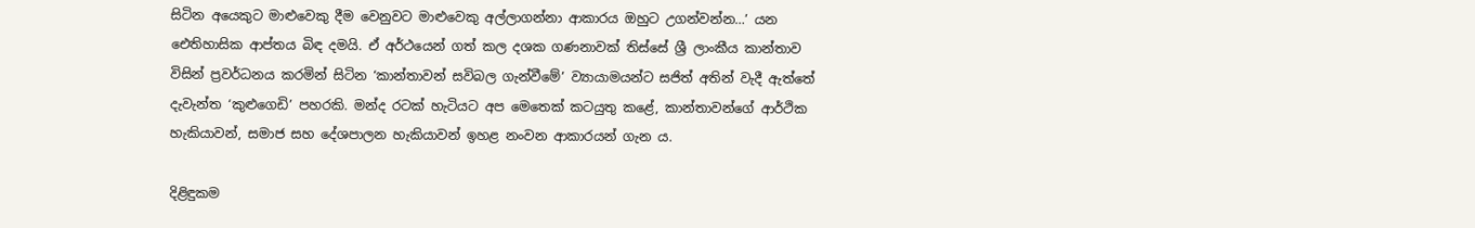සිටින අයෙකුට මාළුවෙකු දීම වෙනුවට මාළුවෙකු අල්ලාගන්නා ආකාරය ඔහුට උගන්වන්න…’ යන ඓතිහාසික ආප්තය බිඳ දමයි. ඒ අර්ථයෙන් ගත් කල දශක ගණනාවක් තිස්සේ ශ්‍රී ලාංකීය කාන්තාව විසින් ප්‍රවර්ධනය කරමින් සිටින ‘කාන්තාවන් සවිබල ගැන්වීමේ’ ව්‍යායාමයන්ට සජිත් අතින් වැදී ඇත්තේ දැවැන්ත ‘කුළුගෙඩි’ පහරකි. මන්ද රටක් හැටියට අප මෙතෙක් කටයුතු කළේ, කාන්තාවන්ගේ ආර්ථික හැකියාවන්, සමාජ සහ දේශපාලන හැකියාවන් ඉහළ නංවන ආකාරයන් ගැන ය.

දිළිඳුකම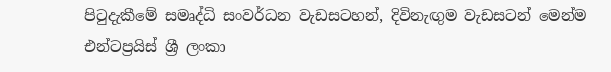පිටුදැකීමේ සමෘද්ධි සංවර්ධන වැඩසටහන්, දිවිනැඟුම වැඩසටන් මෙන්ම එන්ටප්‍රයිස් ශ්‍රී ලංකා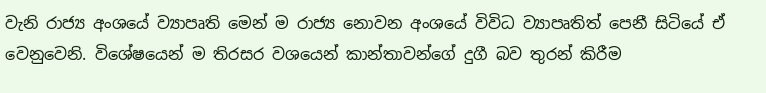වැනි රාජ්‍ය අංශයේ ව්‍යාපෘති මෙන් ම රාජ්‍ය නොවන අංශයේ විවිධ ව්‍යාපෘතිත් පෙනී සිටියේ ඒ වෙනුවෙනි. විශේෂයෙන් ම තිරසර වශයෙන් කාන්තාවන්ගේ දුගී බව තුරන් කිරීම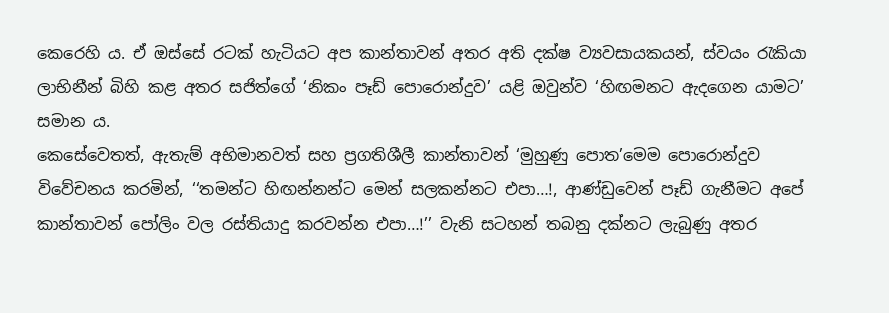කෙරෙහි ය. ඒ ඔස්සේ රටක් හැටියට අප කාන්තාවන් අතර අති දක්ෂ ව්‍යවසායකයන්, ස්වයං රැකියා ලාභිනීන් බිහි කළ අතර සජිත්ගේ ‘නිකං පෑඩ් පොරොන්දුව’ යළි ඔවුන්ව ‘හිඟමනට ඇදගෙන යාමට’ සමාන ය.
කෙසේවෙතත්, ඇතැම් අභිමානවත් සහ ප්‍රගතිශීලී කාන්තාවන් ‘මුහුණු පොත’මෙම පොරොන්දුව විවේචනය කරමින්, ‘‘තමන්ට හිඟන්නන්ට මෙන් සලකන්නට එපා…!, ආණ්ඩුවෙන් පෑඩ් ගැනීමට අපේ කාන්තාවන් පෝලිං වල රස්තියාදු කරවන්න එපා…!’’ වැනි සටහන් තබනු දක්නට ලැබුණු අතර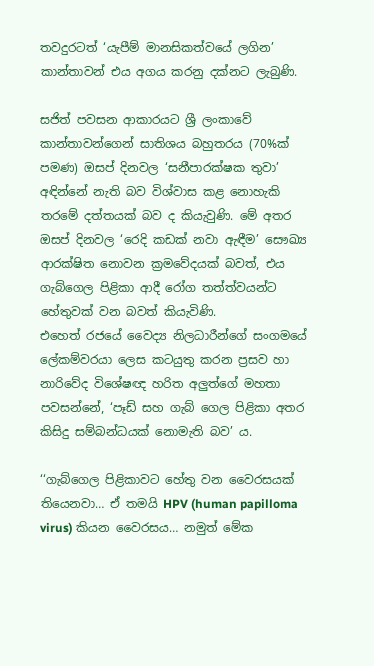තවදුරටත් ‘යැපීම් මානසිකත්වයේ ලගින’ කාන්තාවන් එය අගය කරනු දක්නට ලැබුණි.

සජිත් පවසන ආකාරයට ශ්‍රී ලංකාවේ කාන්තාවන්ගෙන් සාතිශය බහුතරය (70%ක් පමණ) ඔසප් දිනවල ‘සනීපාරක්ෂක තුවා’ අඳින්නේ නැති බව විශ්වාස කළ නොහැකි තරමේ දත්තයක් බව ද කියැවුණි. මේ අතර ඔසප් දිනවල ‘රෙදි කඩක් නවා ඇඳීම’ සෞඛ්‍ය ආරක්ෂිත නොවන ක්‍රමවේදයක් බවත්, එය ගැබ්ගෙල පිළිකා ආදී රෝග තත්ත්වයන්ට හේතුවක් වන බවත් කියැවිණි.
එහෙත් රජයේ වෛද්‍ය නිලධාරීන්ගේ සංගමයේ ලේකම්වරයා ලෙස කටයුතු කරන ප්‍රසව හා නාරිවේද විශේෂඥ හරිත අලුත්ගේ මහතා පවසන්නේ, ‘පෑඩ් සහ ගැබ් ගෙල පිළිකා අතර කිසිදු සම්බන්ධයක් නොමැති බව’ ය.

‘‘ගැබ්ගෙල පිළිකාවට හේතු වන වෛරසයක් තියෙනවා… ඒ තමයි HPV (human papilloma virus) කියන වෛරසය… නමුත් මේක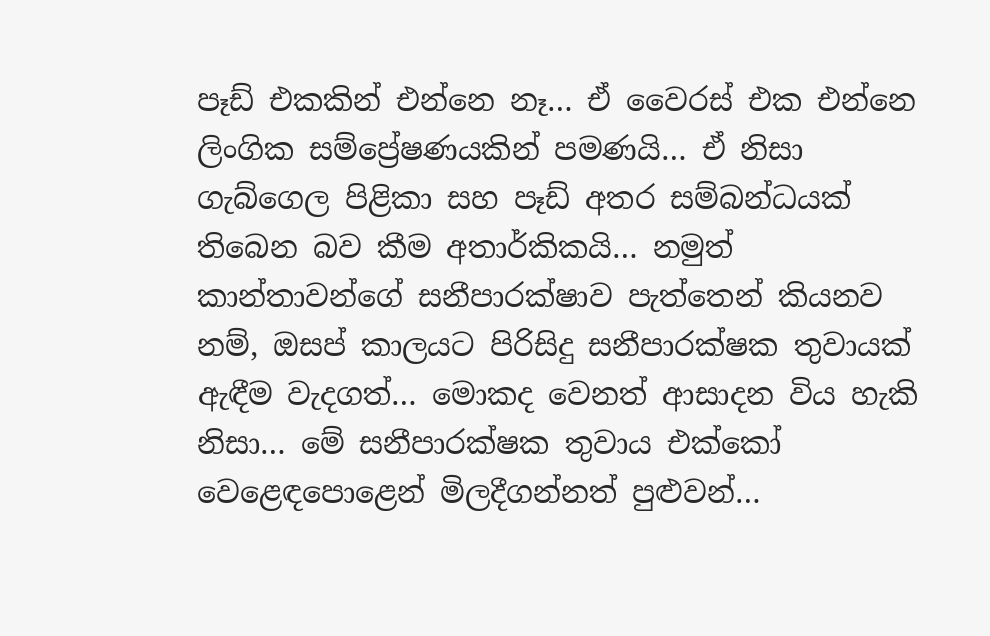පෑඩ් එකකින් එන්නෙ නෑ… ඒ වෛරස් එක එන්නෙ ලිංගික සම්ප්‍රේෂණයකින් පමණයි… ඒ නිසා ගැබ්ගෙල පිළිකා සහ පෑඩ් අතර සම්බන්ධයක් තිබෙන බව කීම අතාර්කිකයි… නමුත් කාන්තාවන්ගේ සනීපාරක්ෂාව පැත්තෙන් කියනව නම්, ඔසප් කාලයට පිරිසිදු සනීපාරක්ෂක තුවායක් ඇඳීම වැදගත්… මොකද වෙනත් ආසාදන විය හැකි නිසා… මේ සනීපාරක්ෂක තුවාය එක්කෝ වෙළෙඳපොළෙන් මිලදීගන්නත් පුළුවන්…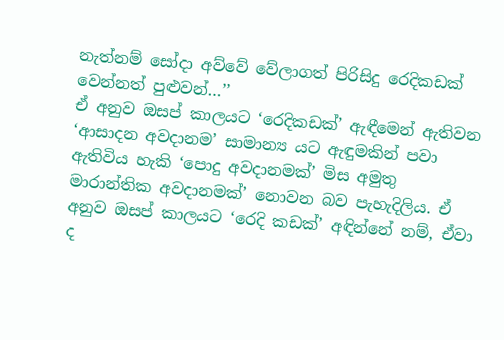නැත්නම් සෝදා අව්වේ වේලාගත් පිරිසිදු රෙදිකඩක් වෙන්නත් පුළුවන්…’’
ඒ අනුව ඔසප් කාලයට ‘රෙදිකඩක්’ ඇඳීමෙන් ඇතිවන ‘ආසාදන අවදානම’ සාමාන්‍ය යට ඇඳුමකින් පවා ඇතිවිය හැකි ‘පොදු අවදානමක්’ මිස අමුතු මාරාන්තික අවදානමක්’ නොවන බව පැහැදිලිය. ඒ අනුව ඔසප් කාලයට ‘රෙදි කඩක්’ අඳින්නේ නම්, ඒවා ද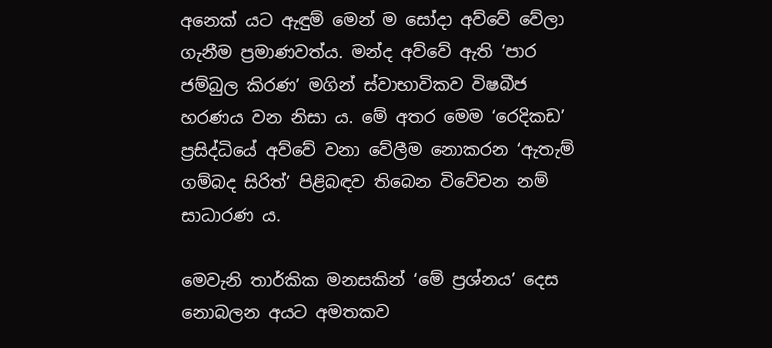අනෙක් යට ඇඳුම් මෙන් ම සෝදා අව්වේ වේලා ගැනීම ප්‍රමාණවත්ය. මන්ද අව්වේ ඇති ‘පාර ජම්බුල කිරණ’ මගින් ස්වාභාවිකව විෂබීජ හරණය වන නිසා ය. මේ අතර මෙම ‘රෙදිකඩ’ ප්‍රසිද්ධියේ අව්වේ වනා වේලීම නොකරන ‘ඇතැම් ගම්බද සිරිත්’ පිළිබඳව තිබෙන විවේචන නම් සාධාරණ ය.

මෙවැනි තාර්කික මනසකින් ‘මේ ප්‍රශ්නය’ දෙස නොබලන අයට අමතකව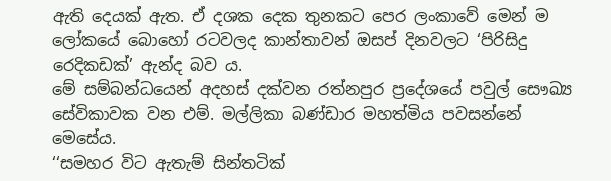ඇති දෙයක් ඇත. ඒ දශක දෙක තුනකට පෙර ලංකාවේ මෙන් ම ලෝකයේ බොහෝ රටවලද කාන්තාවන් ඔසප් දිනවලට ‘පිරිසිදු රෙදිකඩක්’ ඇන්ද බව ය.
මේ සම්බන්ධයෙන් අදහස් දක්වන රත්නපුර ප්‍රදේශයේ පවුල් සෞඛ්‍ය සේවිකාවක වන එම්. මල්ලිකා බණ්ඩාර මහත්මිය පවසන්නේ මෙසේය.
‘‘සමහර විට ඇතැම් සින්තටික්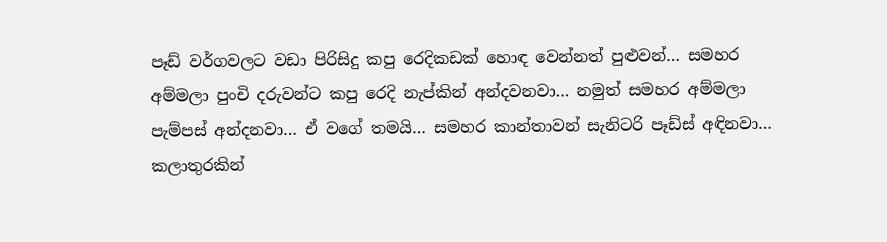පෑඩ් වර්ගවලට වඩා පිරිසිදු කපු රෙදිකඩක් හොඳ වෙන්නත් පුළුවන්… සමහර අම්මලා පුංචි දරුවන්ට කපු රෙදි නැප්කින් අන්දවනවා… නමුත් සමහර අම්මලා පැම්පස් අන්දනවා… ඒ වගේ තමයි… සමහර කාන්තාවන් සැනිටරි පෑඩ්ස් අඳිනවා… කලාතුරකින්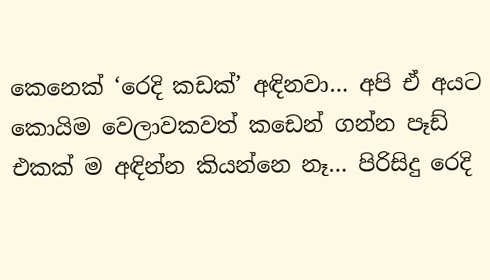කෙනෙක් ‘රෙදි කඩක්’ අඳිනවා… අපි ඒ අයට කොයිම වෙලාවකවත් කඩෙන් ගන්න පෑඩ් එකක් ම අඳින්න කියන්නෙ නෑ… පිරිසිදු රෙදි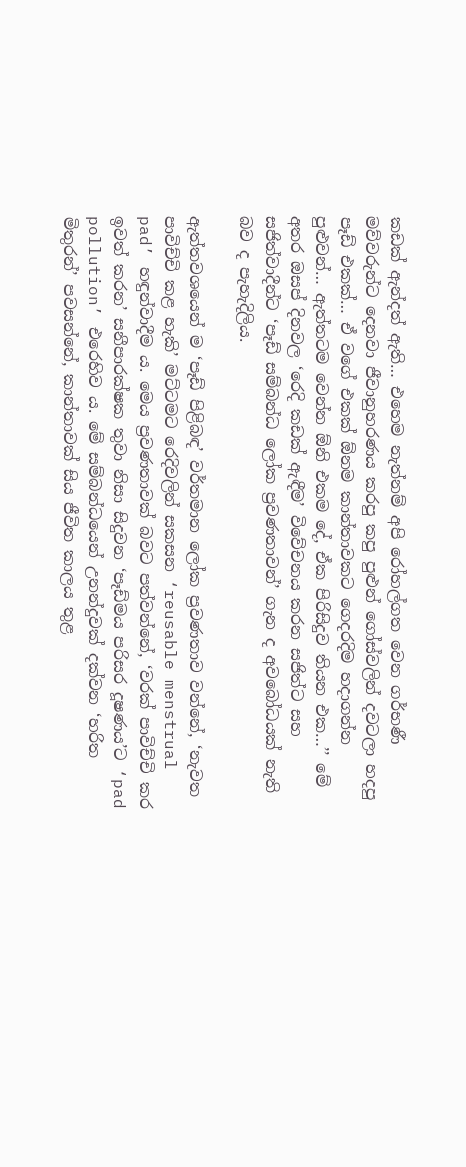කඩක් ඇන්දත් ඇති… එහෙම නැත්නම් අපි රෝහල්ගත වෙන ගර්භණී මව්වරුන්ට දෙනවා ජීවානුහරණය කරපු කපු පුළුන් ගෝස්වලින් දවටලා හදපු පෑඩ් එකක්… ඒ වගේ එකක් ඕනම කාන්තාවකට ගෙදරදිම හදාගන්න පුළුවන්… ඇත්තටම වෙන්න ඕනි එකම දේ, ඒක පිරිසිදුව තියන එක…’’ මේ අතර ඔසප් දිනවල ‘රෙදි කඩක් ඇඳීම’ විවේචනය කරන සජිත්ට සහ සජිත්වාදීන්ට ‘පෑඩ් සම්බන්ධ ලෝක ප්‍රවණතාවන්’ ගැන ද අවබෝධයක් නැති බව ද පැහැදිලිය.

ඇත්තවශයෙන් ම ‘පෑඩ් පිළිබඳ’ වර්තමාන ලෝක ප්‍රවණතාව වන්නේ, ‘නැවත පාවිච්චි කළ හැකි’ මට්ටමට රෙදිවලින් සකසන ‘reusable menstrual pad’ හඳුන්වාදීම ය. මෙය ප්‍රවණතාවක් බවට පත්වන්නේ, ‘වරක් පාවිච්චි කර ඉවත් කරන’ සනීපාරක්ෂක තුවා නිසා සිදුවන ‘පෑඩ්මය පරිසර දූෂණය’ට ‘pad pollution’ එරෙහිව ය. මේ සම්බන්ධයෙන් උනන්දුවක් දක්වන ‘හරිත මිතුරන්’ පවසන්නේ, කාන්තාවක් සිය ජීවිත කාලය තුළ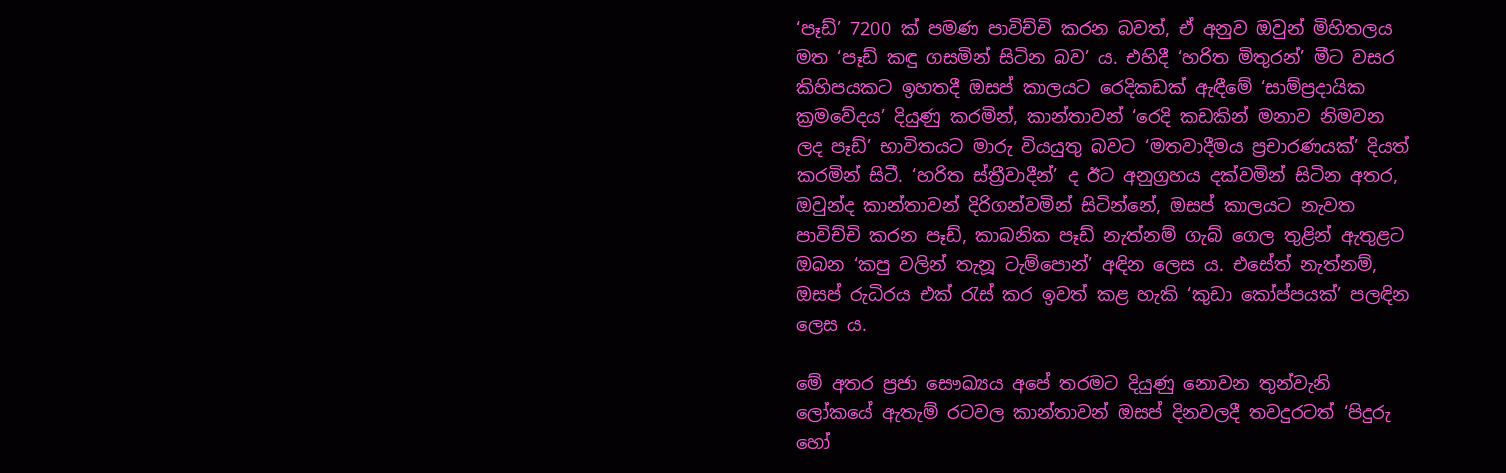‘පෑඩ්’ 7200 ක් පමණ පාවිච්චි කරන බවත්, ඒ අනුව ඔවුන් මිහිතලය මත ‘පෑඩ් කඳු ගසමින් සිටින බව’ ය. එහිදී ‘හරිත මිතුරන්’ මීට වසර කිහිපයකට ඉහතදී ඔසප් කාලයට රෙදිකඩක් ඇඳීමේ ‘සාම්ප්‍රදායික ක්‍රමවේදය’ දියුණු කරමින්, කාන්තාවන් ‘රෙදි කඩකින් මනාව නිමවන ලද පෑඩ්’ භාවිතයට මාරු වියයුතු බවට ‘මතවාදීමය ප්‍රචාරණයක්’ දියත් කරමින් සිටී. ‘හරිත ස්ත්‍රීවාදීන්’ ද ඊට අනුග්‍රහය දක්වමින් සිටින අතර, ඔවුන්ද කාන්තාවන් දිරිගන්වමින් සිටින්නේ, ඔසප් කාලයට නැවත පාවිච්චි කරන පෑඩ්, කාබනික පෑඩ් නැත්නම් ගැබ් ගෙල තුළින් ඇතුළට ඔබන ‘කපු වලින් තැනූ ටැම්පොන්’ අඳින ලෙස ය. එසේත් නැත්නම්, ඔසප් රුධිරය එක් රැස් කර ඉවත් කළ හැකි ‘කුඩා කෝප්පයක්’ පලඳින ලෙස ය.

මේ අතර ප්‍රජා සෞඛ්‍යය අපේ තරමට දියුණු නොවන තුන්වැනි ලෝකයේ ඇතැම් රටවල කාන්තාවන් ඔසප් දිනවලදී තවදුරටත් ‘පිදුරු හෝ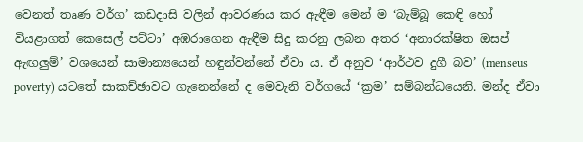වෙනත් තෘණ වර්ග’ කඩදාසි වලින් ආවරණය කර ඇඳීම මෙන් ම ‘බැම්බූ කෙඳි හෝ වියළාගත් කෙසෙල් පට්ටා’ අඹරාගෙන ඇඳීම සිදු කරනු ලබන අතර ‘අනාරක්ෂිත ඔසප් ඇඟලුම්’ වශයෙන් සාමාන්‍යයෙන් හඳුන්වන්නේ ඒවා ය. ඒ අනුව ‘ආර්ථව දුගී බව’ (menseus poverty) යටතේ සාකච්ඡාවට ගැනෙන්නේ ද මෙවැනි වර්ගයේ ‘ක්‍රම’ සම්බන්ධයෙනි. මන්ද ඒවා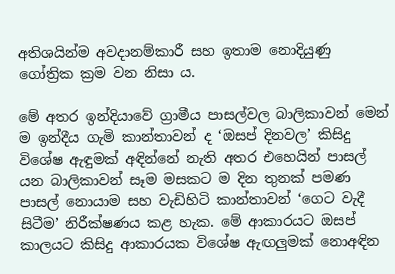අතිශයින්ම අවදානම්කාරී සහ ඉතාම නොදියුණු ගෝත්‍රික ක්‍රම වන නිසා ය.

මේ අතර ඉන්දියාවේ ග්‍රාමීය පාසල්වල බාලිකාවන් මෙන් ම ඉන්දීය ගැමි කාන්තාවන් ද ‘ඔසප් දිනවල’ කිසිදු විශේෂ ඇඳුමක් අඳින්නේ නැති අතර එහෙයින් පාසල් යන බාලිකාවන් සෑම මසකට ම දින තුනක් පමණ පාසල් නොයාම සහ වැඩිහිටි කාන්තාවන් ‘ගෙට වැදී සිටීම’ නිරීක්ෂණය කළ හැක. මේ ආකාරයට ඔසප් කාලයට කිසිදු ආකාරයක විශේෂ ඇඟලුමක් නොඅඳින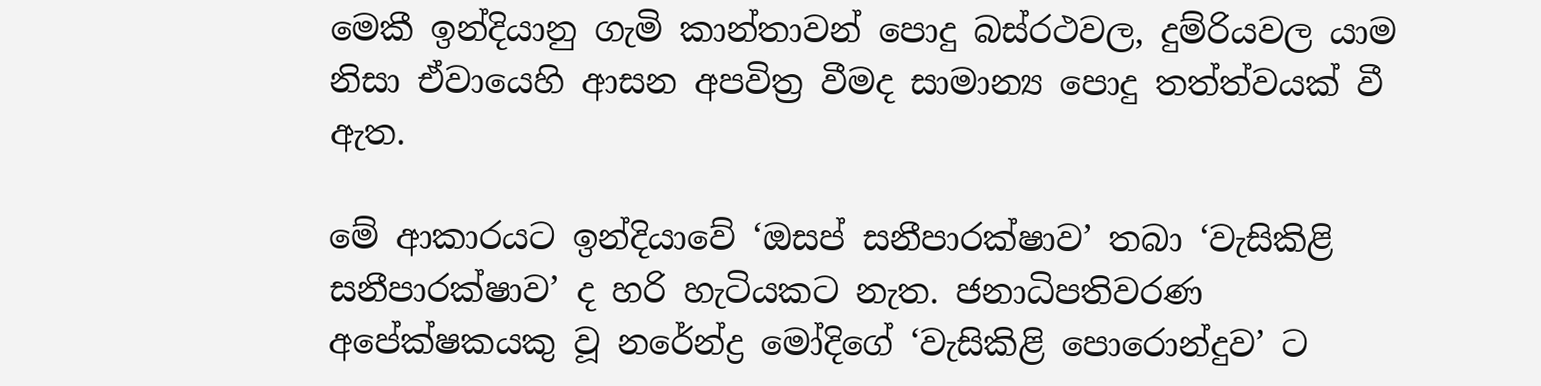මෙකී ඉන්දියානු ගැමි කාන්තාවන් පොදු බස්රථවල, දුම්රියවල යාම නිසා ඒවායෙහි ආසන අපවිත්‍ර වීමද සාමාන්‍ය පොදු තත්ත්වයක් වී ඇත.

මේ ආකාරයට ඉන්දියාවේ ‘ඔසප් සනීපාරක්ෂාව’ තබා ‘වැසිකිළි සනීපාරක්ෂාව’ ද හරි හැටියකට නැත. ජනාධිපතිවරණ අපේක්ෂකයකු වූ නරේන්ද්‍ර මෝදිගේ ‘වැසිකිළි පොරොන්දුව’ ට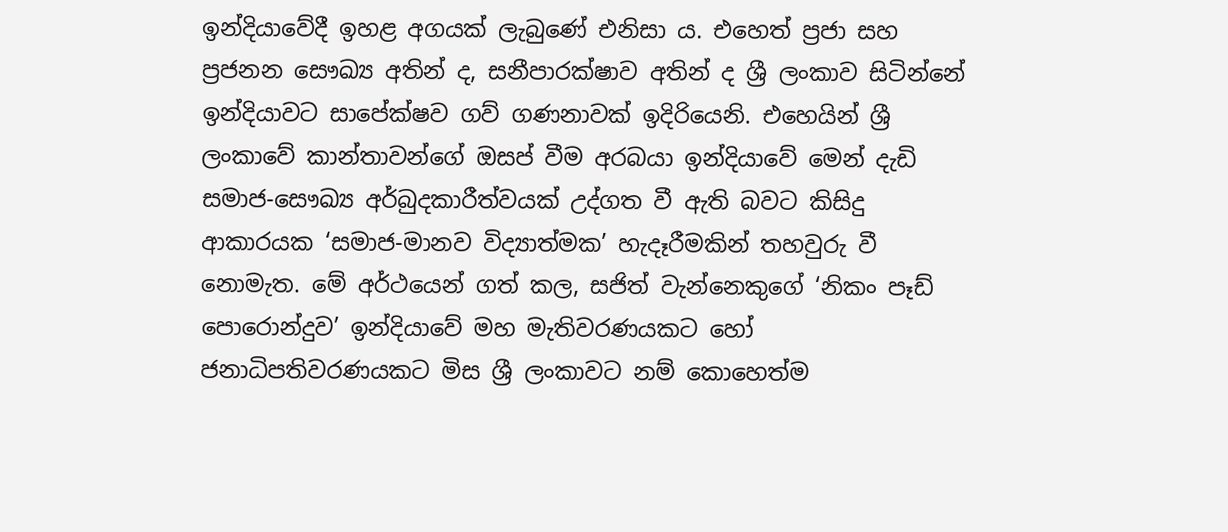ඉන්දියාවේදී ඉහළ අගයක් ලැබුණේ එනිසා ය. එහෙත් ප්‍රජා සහ ප්‍රජනන සෞඛ්‍ය අතින් ද, සනීපාරක්ෂාව අතින් ද ශ්‍රී ලංකාව සිටින්නේ ඉන්දියාවට සාපේක්ෂව ගව් ගණනාවක් ඉදිරියෙනි. එහෙයින් ශ්‍රී ලංකාවේ කාන්තාවන්ගේ ඔසප් වීම අරබයා ඉන්දියාවේ මෙන් දැඩි සමාජ-සෞඛ්‍ය අර්බුදකාරීත්වයක් උද්ගත වී ඇති බවට කිසිදු ආකාරයක ‘සමාජ-මානව විද්‍යාත්මක’ හැදෑරීමකින් තහවුරු වී නොමැත. මේ අර්ථයෙන් ගත් කල, සජිත් වැන්නෙකුගේ ‘නිකං පෑඩ් පොරොන්දුව’ ඉන්දියාවේ මහ මැතිවරණයකට හෝ ජනාධිපතිවරණයකට මිස ශ්‍රී ලංකාවට නම් කොහෙත්ම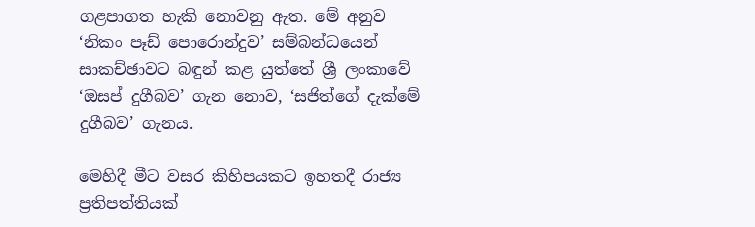ගළපාගත හැකි නොවනු ඇත. මේ අනුව ‘නිකං පෑඩ් පොරොන්දුව’ සම්බන්ධයෙන් සාකච්ඡාවට බඳුන් කළ යුත්තේ ශ්‍රී ලංකාවේ ‘ඔසප් දුගීබව’ ගැන නොව, ‘සජිත්ගේ දැක්මේ දුගීබව’ ගැනය.

මෙහිදී මීට වසර කිහිපයකට ඉහතදී රාජ්‍ය ප්‍රතිපත්තියක්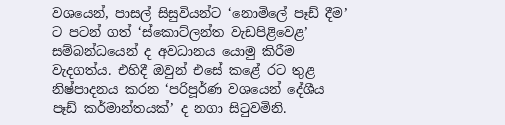වශයෙන්, පාසල් සිසුවියන්ට ‘නොමිලේ පෑඩ් දීම’ ට පටන් ගත් ‘ස්කොට්ලන්ත වැඩපිළිවෙළ’ සම්බන්ධයෙන් ද අවධානය යොමු කිරීම වැදගත්ය. එහිදී ඔවුන් එසේ කළේ රට තුළ නිෂ්පාදනය කරන ‘පරිපූර්ණ වශයෙන් දේශීය පෑඩ් කර්මාන්තයක්’ ද නගා සිටුවමිනි.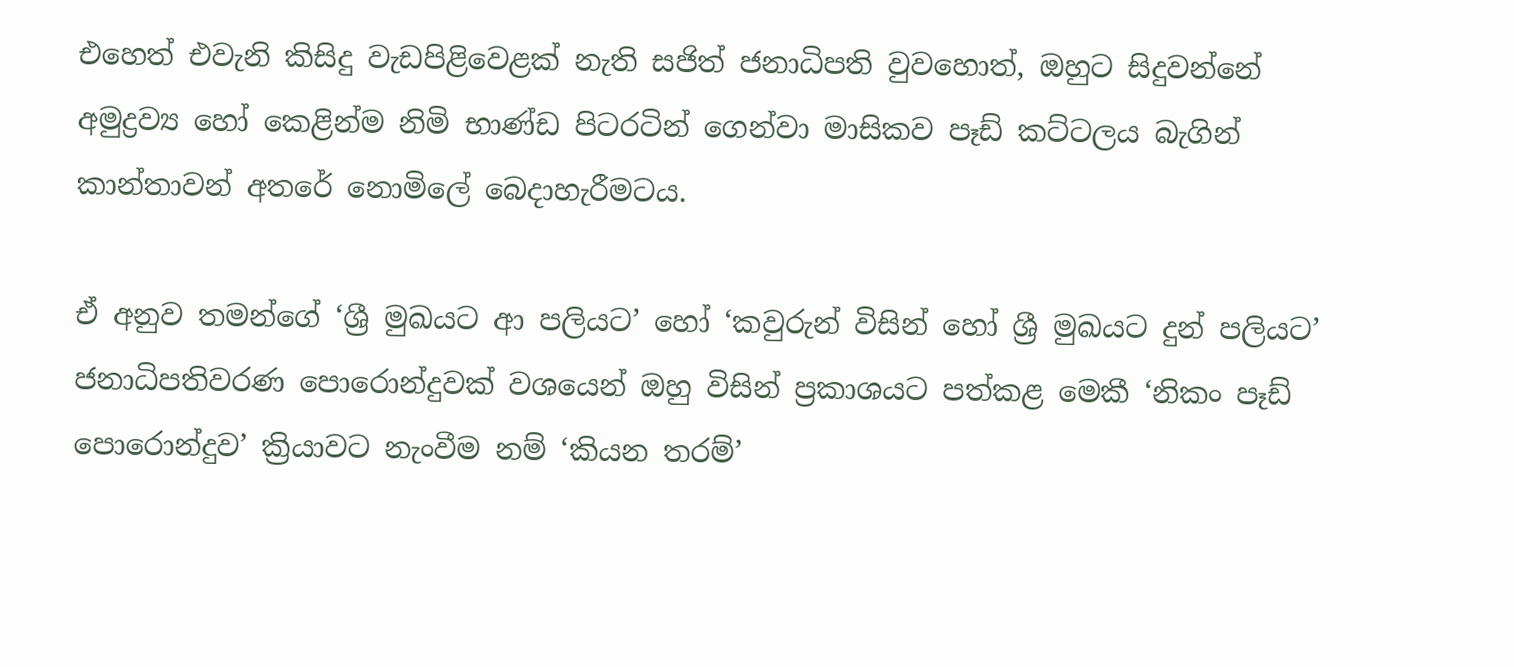එහෙත් එවැනි කිසිදු වැඩපිළිවෙළක් නැති සජිත් ජනාධිපති වුවහොත්, ඔහුට සිදුවන්නේ අමුද්‍රව්‍ය හෝ කෙළින්ම නිමි භාණ්ඩ පිටරටින් ගෙන්වා මාසිකව පෑඩ් කට්ටලය බැගින් කාන්තාවන් අතරේ නොමිලේ බෙදාහැරීමටය.

ඒ අනුව තමන්ගේ ‘ශ්‍රී මුඛයට ආ පලියට’ හෝ ‘කවුරුන් විසින් හෝ ශ්‍රී මුඛයට දුන් පලියට’ ජනාධිපතිවරණ පොරොන්දුවක් වශයෙන් ඔහු විසින් ප්‍රකාශයට පත්කළ මෙකී ‘නිකං පෑඩ් පොරොන්දුව’ ක්‍රියාවට නැංවීම නම් ‘කියන තරම්’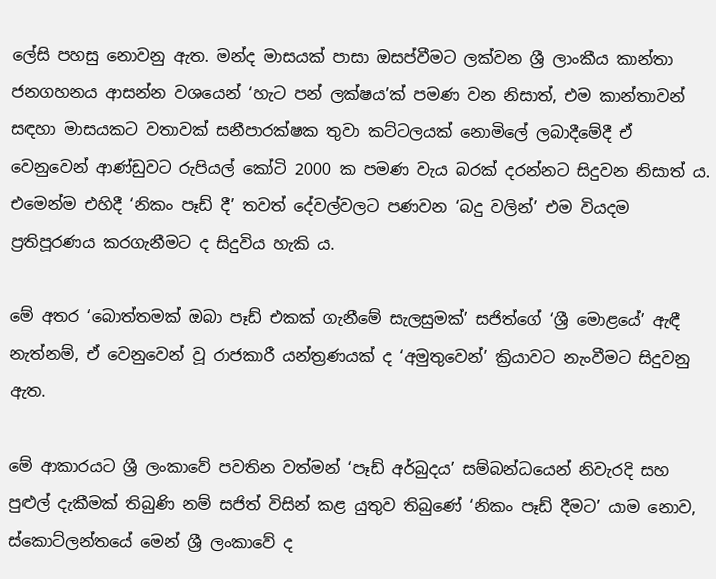ලේසි පහසු නොවනු ඇත. මන්ද මාසයක් පාසා ඔසප්වීමට ලක්වන ශ්‍රී ලාංකීය කාන්තා ජනගහනය ආසන්න වශයෙන් ‘හැට පන් ලක්ෂය’ක් පමණ වන නිසාත්, එම කාන්තාවන් සඳහා මාසයකට වතාවක් සනීපාරක්ෂක තුවා කට්ටලයක් නොමිලේ ලබාදීමේදී ඒ වෙනුවෙන් ආණ්ඩුවට රුපියල් කෝටි 2000 ක පමණ වැය බරක් දරන්නට සිදුවන නිසාත් ය. එමෙන්ම එහිදී ‘නිකං පෑඩ් දී’ තවත් දේවල්වලට පණවන ‘බදු වලින්’ එම වියදම ප්‍රතිපූරණය කරගැනීමට ද සිදුවිය හැකි ය.

මේ අතර ‘බොත්තමක් ඔබා පෑඩ් එකක් ගැනීමේ සැලසුමක්’ සජිත්ගේ ‘ශ්‍රී මොළයේ’ ඇඳී නැත්නම්, ඒ වෙනුවෙන් වූ රාජකාරී යන්ත්‍රණයක් ද ‘අමුතුවෙන්’ ක්‍රියාවට නැංවීමට සිදුවනු ඇත.

මේ ආකාරයට ශ්‍රී ලංකාවේ පවතින වත්මන් ‘පෑඩ් අර්බුදය’ සම්බන්ධයෙන් නිවැරදි සහ පුළුල් දැකීමක් තිබුණි නම් සජිත් විසින් කළ යුතුව තිබුණේ ‘නිකං පෑඩ් දීමට’ යාම නොව, ස්කොට්ලන්තයේ මෙන් ශ්‍රී ලංකාවේ ද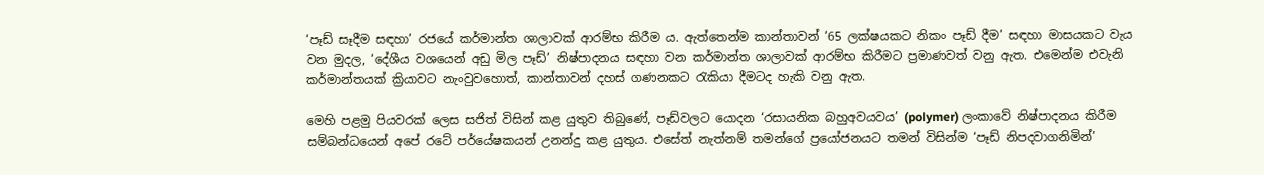‘පෑඩ් සෑදීම සඳහා’ රජයේ කර්මාන්ත ශාලාවක් ආරම්භ කිරීම ය. ඇත්තෙන්ම කාන්තාවන් ‘65 ලක්ෂයකට නිකං පෑඩ් දීම’ සඳහා මාසයකට වැය වන මුදල, ‘දේශීය වශයෙන් අඩු මිල පෑඩ්’ නිෂ්පාදනය සඳහා වන කර්මාන්ත ශාලාවක් ආරම්භ කිරීමට ප්‍රමාණවත් වනු ඇත. එමෙන්ම එවැනි කර්මාන්තයක් ක්‍රියාවට නැංවුවහොත්, කාන්තාවන් දහස් ගණනකට රැකියා දීමටද හැකි වනු ඇත.

මෙහි පළමු පියවරක් ලෙස සජිත් විසින් කළ යුතුව තිබුණේ, පෑඩ්වලට යොදන ‘රසායනික බහුඅවයවය’ (polymer) ලංකාවේ නිෂ්පාදනය කිරීම සම්බන්ධයෙන් අපේ රටේ පර්යේෂකයන් උනන්දු කළ යුතුය. එසේත් නැත්නම් තමන්ගේ ප්‍රයෝජනයට තමන් විසින්ම ‘පෑඩ් නිපදවාගනිමින්’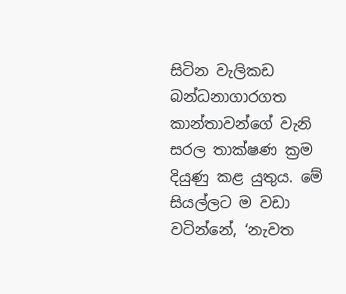සිටින වැලිකඩ බන්ධනාගාරගත කාන්තාවන්ගේ වැනි සරල තාක්ෂණ ක්‍රම දියුණු කළ යුතුය. මේ සියල්ලට ම වඩා වටින්නේ, ‘නැවත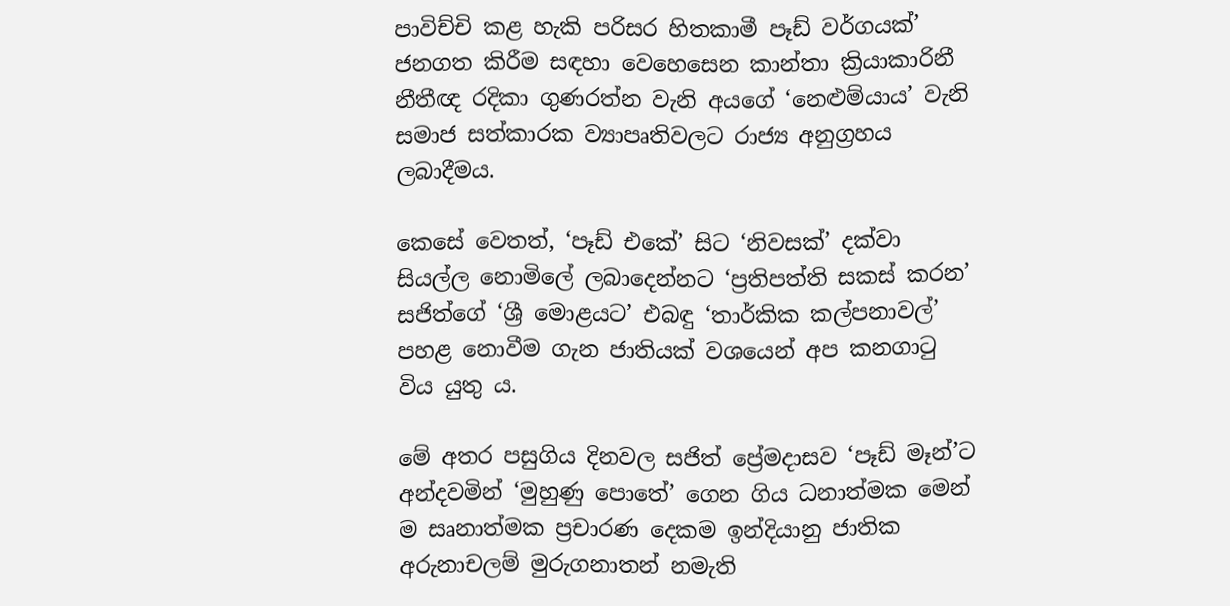පාවිච්චි කළ හැකි පරිසර හිතකාමී පෑඩ් වර්ගයක්’ ජනගත කිරීම සඳහා වෙහෙසෙන කාන්තා ක්‍රියාකාරිනී නීතීඥ රදිකා ගුණරත්න වැනි අයගේ ‘නෙළුම්යාය’ වැනි සමාජ සත්කාරක ව්‍යාපෘතිවලට රාජ්‍ය අනුග්‍රහය ලබාදීමය.

කෙසේ වෙතත්, ‘පෑඩ් එකේ’ සිට ‘නිවසක්’ දක්වා සියල්ල නොමිලේ ලබාදෙන්නට ‘ප්‍රතිපත්ති සකස් කරන’ සජිත්ගේ ‘ශ්‍රී මොළයට’ එබඳු ‘තාර්කික කල්පනාවල්’ පහළ නොවීම ගැන ජාතියක් වශයෙන් අප කනගාටු විය යුතු ය.

මේ අතර පසුගිය දිනවල සජිත් ප්‍රේමදාසව ‘පෑඩ් මෑන්’ට අන්දවමින් ‘මුහුණු පොතේ’ ගෙන ගිය ධනාත්මක මෙන් ම සෘනාත්මක ප්‍රචාරණ දෙකම ඉන්දියානු ජාතික අරුනාචලම් මුරුගනාතන් නමැති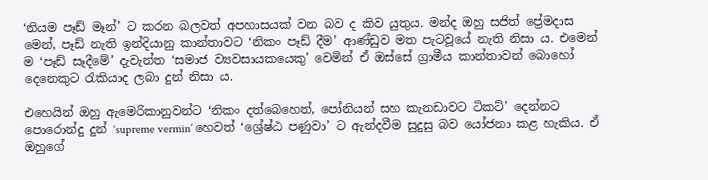‘නියම පෑඩ් මෑන්’ ට කරන බලවත් අපහාසයක් වන බව ද කිව යුතුය. මන්ද ඔහු සජිත් ප්‍රේමදාස මෙන්, පෑඩ් නැති ඉන්දියානු කාන්තාවට ‘නිකං පෑඩ් දීම’ ආණ්ඩුව මත පැටවූයේ නැති නිසා ය. එමෙන් ම ‘පෑඩ් සෑදීමේ’ දැවැන්ත ‘සමාජ ව්‍යවසායකයෙකු’ වෙමින් ඒ ඔස්සේ ග්‍රාමීය කාන්තාවන් බොහෝ දෙනෙකුට රැකියාද ලබා දුන් නිසා ය.

එහෙයින් ඔහු ඇමෙරිකානුවන්ට ‘නිකං දත්බෙහෙත්, පෝනියන් සහ කැනඩාවට ටිකට්’ දෙන්නට පොරොන්දු දුන් ‘supreme vermin’ හෙවත් ‘ශ්‍රේෂ්ඨ පණුවා’ ට ඇන්දවීම සුදුසු බව යෝජනා කළ හැකිය. ඒ ඔහුගේ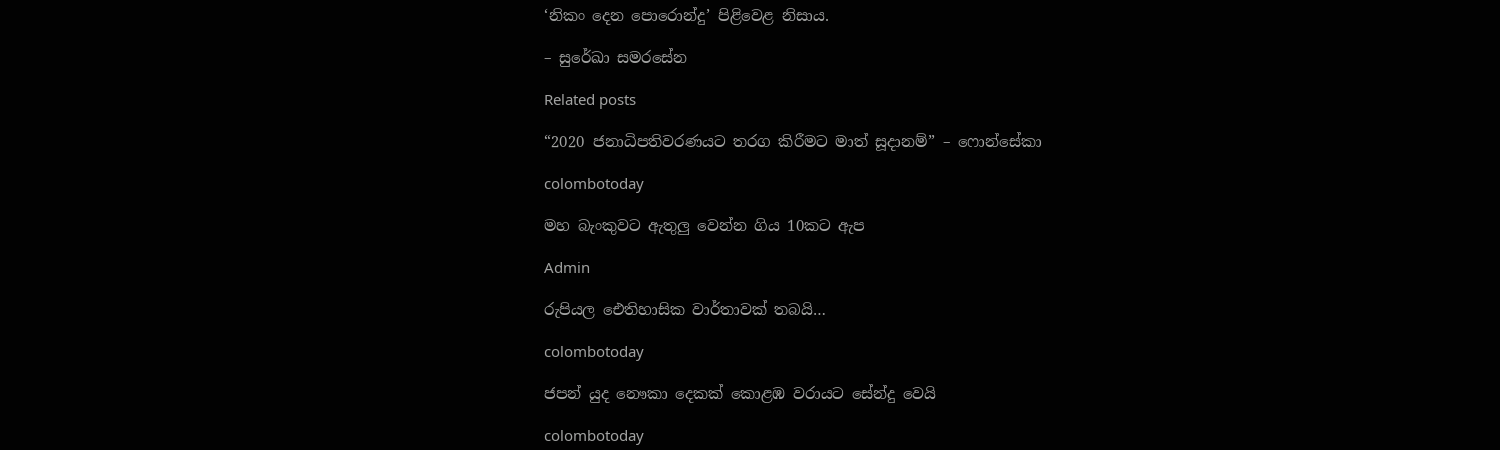‘නිකං දෙන පොරොන්දු’ පිළිවෙළ නිසාය.

– සුරේඛා සමරසේන

Related posts

“2020 ජනාධිපතිවරණයට තරග කිරීමට මාත් සූදානම්” – ෆොන්සේකා

colombotoday

මහ බැංකුවට ඇතුලු වෙන්න ගිය 10කට ඇප

Admin

රුපියල ඓතිහාසික වාර්තාවක් තබයි…

colombotoday

ජපන් යුද නෞකා දෙකක් කොළඹ වරායට සේන්දු වෙයි

colombotoday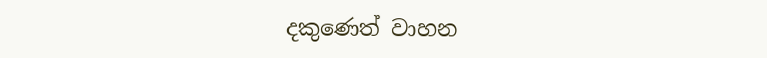දකුණෙත් වාහන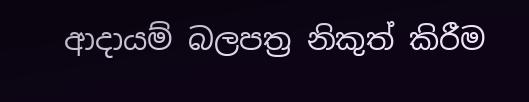ආදායම් බලපත්‍ර නිකුත් කිරීම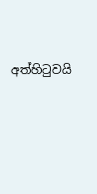අත්හිටුවයි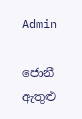Admin

ජොනී ඇතුළු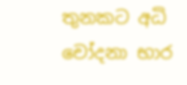තුනකට අධි චෝදනා භාර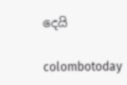දෙයි

colombotoday